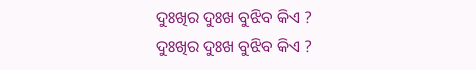ଦୁଃଖିର ଦୁଃଖ ବୁଝିବ କିଏ ?
ଦୁଃଖିର ଦୁଃଖ ବୁଝିବ କିଏ ?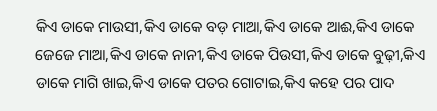କିଏ ଡାକେ ମାଉସୀ,କିଏ ଡାକେ ବଡ଼ ମାଆ,କିଏ ଡାକେ ଆଈ,କିଏ ଡାକେ ଜେଜେ ମାଆ,କିଏ ଡାକେ ନାନୀ,କିଏ ଡାକେ ପିଉସୀ,କିଏ ଡାକେ ବୁଢ଼ୀ,କିଏ ଡାକେ ମାଗି ଖାଇ,କିଏ ଡାକେ ପତର ଗୋଟାଇ,କିଏ କହେ ପର ପାଦ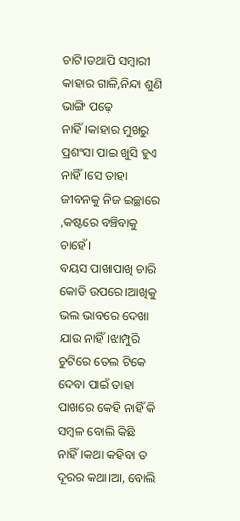ଚାଟି।ତଥାପି ସମ୍ୱାରୀ କାହାର ଗାଳି,ନିନ୍ଦା ଶୁଣି ଭାଙ୍ଗି ପଢ଼େ ନାହିଁ।କାହାର ମୁଖରୁ ପ୍ରଶଂସା ପାଇ ଖୁସି ହୁଏ ନାହିଁ।ସେ ତାହା ଜୀବନକୁ ନିଜ ଇଚ୍ଛାରେ ,କଷ୍ଟରେ ବଞ୍ଚିବାକୁ ଚାହେଁ।
ବୟସ ପାଖାପାଖି ଚାରି କୋଡି ଉପରେ।ଆଖିକୁ ଭଲ ଭାବରେ ଦେଖା ଯାଉ ନାହିଁ।ଝାମ୍ପୁରି ଚୁଟିରେ ତେଲ ଟିକେ ଦେବା ପାଇଁ ତାହା ପାଖରେ କେହି ନାହିଁ କି ସମ୍ବଳ ବୋଲି କିଛି ନାହିଁ।କଥା କହିବା ତ ଦୂରର କଥା।ଆ, ବୋଲି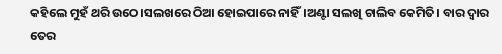କହିଲେ ମୁହଁ ଥରି ଉଠେ।ସଲଖରେ ଠିଆ ହୋଇପାରେ ନାହିଁ।ଅଣ୍ଟା ସଲଖି ଚାଲିବ କେମିତି। ବାର ଦ୍ବାର ତେର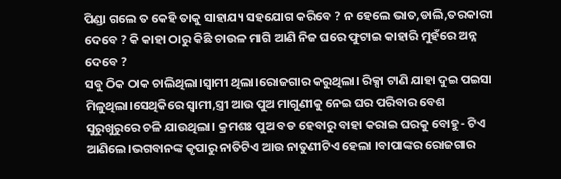ପିଣ୍ଡା ଗଲେ ତ କେହି ତାକୁ ସାହାଯ୍ୟ ସହଯୋଗ କରିବେ ? ନ ହେଲେ ଭାତ,ଡାଲି,ତରକାରୀ ଦେବେ ? କି କାହା ଠାରୁ କିଛି ଚାଉଳ ମାଗି ଆଣି ନିଜ ଘରେ ଫୁଟାଇ କାହାରି ମୁହଁରେ ଅନ୍ନ ଦେବେ ?
ସବୁ ଠିକ ଠାକ ଚାଲିଥିଲା।ସ୍ବାମୀ ଥିଲା।ରୋଜଗାର କରୁଥିଲା। ରିକ୍ସା ଟାଣି ଯାହା ଦୁଇ ପଇସା ମିଳୁଥିଲା।ସେଥିକିରେ ସ୍ୱାମୀ,ସ୍ତ୍ରୀ ଆଉ ପୁଅ ମାଗୁଣୀକୁ ନେଇ ଘର ପରିବାର ବେଶ ସୁରୁଖୁରୁରେ ଚଳି ଯାଉଥିଲା। କ୍ରମଶଃ ପୁଅ ବଡ ହେବାରୁ ବାହା କରାଇ ଘରକୁ ବୋହୁ- ଟିଏ ଆଣିଲେ।ଭଗବାନଙ୍କ କୃପାରୁ ନାତିଟିଏ ଆଉ ନାତୁଣୀଟିଏ ହେଲା ।ବାପାଙ୍କର ରୋଜଗାର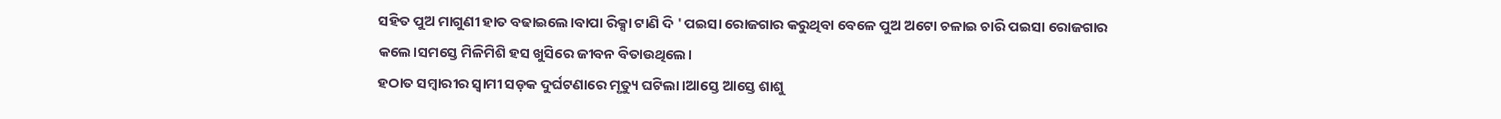ସହିତ ପୁଅ ମାଗୁଣୀ ହାତ ବଢାଇଲେ।ବାପା ରିକ୍ସା ଟାଣି ଦି ' ପଇସା ରୋଜଗାର କରୁଥିବା ବେଳେ ପୁଅ ଅଟୋ ଚଳାଇ ଚାରି ପଇସା ରୋଜଗାର କଲେ।ସମସ୍ତେ ମିଳିମିଶି ହସ ଖୁସିରେ ଜୀବନ ବିତାଉଥିଲେ।
ହଠାତ ସମ୍ବାରୀର ସ୍ବାମୀ ସଡ଼କ ଦୁର୍ଘଟଣାରେ ମୃତ୍ୟୁ ଘଟିଲା।ଆସ୍ତେ ଆସ୍ତେ ଶାଶୁ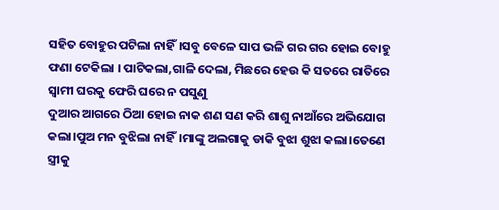ସହିତ ବୋହୁର ପଟିଲା ନାହିଁ।ସବୁ ବେଳେ ସାପ ଭଳି ଗର ଗର ହୋଇ ବୋହୁ ଫଣା ଟେକିଲା । ପାଟିକଲା,ଗାଳି ଦେଲା, ମିଛରେ ହେଉ କି ସତରେ ରାତିରେ ସ୍ବାମୀ ଘରକୁ ଫେରି ଘରେ ନ ପସୁଣୁ
ଦୁଆର ଆଗରେ ଠିଆ ହୋଇ ନାକ ଶଣ ସଣ କରି ଶାଶୁ ନାଆଁରେ ଅଭିଯୋଗ କଲା।ପୁଅ ମନ ବୁଝିଲା ନାହିଁ।ମାଙ୍କୁ ଅଲଗାକୁ ଡାକି ବୁଝା ଶୁଝା କଲା।ତେଣେ ସ୍ତ୍ରୀକୁ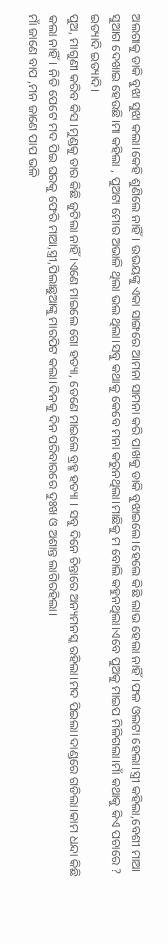ଅଲଗାକୁ ଡାକି ବୁଝା ସୁଝା କଲା।କେହି ଶୁଣିଲେ ନାହିଁ। ଉଭୟଙ୍କୁ ଏକା ସାଙ୍ଗରେ ଆମନା ସାମନା କରି ପାଖକୁ ଡାକି ବୁଝାଇଲେ।ହେଲେ କିଛି ଲାଭ ହେଲା ନାହିଁ।ଫଳ ଓଲଟା ହେଲା।ସ୍ତ୍ରୀ କହିଲା,ବେଶୀ ମାଆ ସୁଆଗ ଦେଖାଇ ହେଉଛି।ମା କହିଲା , ପୁଅଟା ମୋର ଅଭାଳି ଥିଲା ଭଲ ଥିଲା।ସବୁ କଥାକୁ କେବେ ମନା କରୁନଥିଲା।ମାଛିକୁ ମ ବୋଲି କହୁନଥିଲା।ଏବେ ପୁଅକୁ ମାଇପ ମିଳିଗଲା।ମାଁ କଥାକୁ କିଏ ପଚାରେ ? ଇତ୍ୟାଦି ଇତ୍ୟାଦି।
ପୁଅ, ମାଗୁଣୀ କରିବ କିସ ।ମୁଣ୍ଡକୁ ତାର କିଛି ଜୁଟିଲା ନାହିଁ।ଏଣେ ମାଇଲେ ଗୋ ହତ୍ୟା, ତେଣେ ମାଇଲେ ବ୍ରହ୍ମ ହତ୍ୟା । ସବୁ ଦିନେ ଚିନ୍ତାରେ ଅନ୍ୟମନସ୍କ ରହିଲା।ମଦ ପିଇଲା।ଦାଣ୍ଡରେ ଗଡିଲା।କାମ ଧନ୍ଦା କିଛି କଲା ନାହିଁ। ନିତି ପେଟେ ମଦ ପିଇ ଘରକୁ ଫେରି ମାଆ,ସ୍ତ୍ରୀ,ପିଲାଛୁଆଙ୍କୁ ମାରପିଟ କଲା।ଦିନକୁ ଦିନ ପରିବାରରେ ଦୁଃଖ ଓ ଅଶାନ୍ତ ଲାଗିରହିଲା।
ମାଁ ଜାଣେ ବାପ ,ମନ ଜାଣେ ପାପ ଭଳି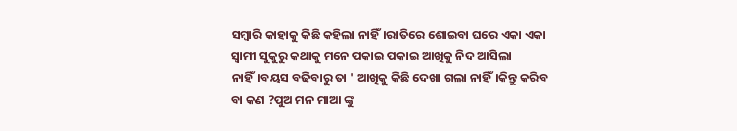ସମ୍ବାରି କାହାକୁ କିଛି କହିଲା ନାହିଁ।ରାତିରେ ଶୋଇବା ଘରେ ଏକା ଏକା ସ୍ୱାମୀ ସୁକୁରୁ କଥାକୁ ମନେ ପକାଇ ପକାଇ ଆଖିକୁ ନିଦ ଆସିଲା ନାହିଁ।ବୟସ ବଢିବାରୁ ତା ' ଆଖିକୁ କିଛି ଦେଖା ଗଲା ନାହିଁ।କିନ୍ତୁ କରିବ ବା କଣ ?ପୁଅ ମନ ମାଆ ଙ୍କୁ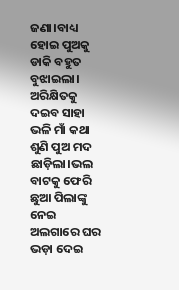ଜଣା।ବାଧ୍ୟ ହୋଇ ପୁଅକୁ ଡାକି ବହୁତ ବୁଝାଇଲା। ଅରିକ୍ଷିତକୁ ଦଇବ ସାହା ଭଳି ମାଁ କଥା ଶୁଣି ପୁଅ ମଦ ଛାଡ଼ିଲା।ଭଲ ବାଟକୁ ଫେରି ଛୁଆ ପିଲାଙ୍କୁ ନେଇ ଅଲଗାରେ ଘର ଭଡ଼ା ଦେଇ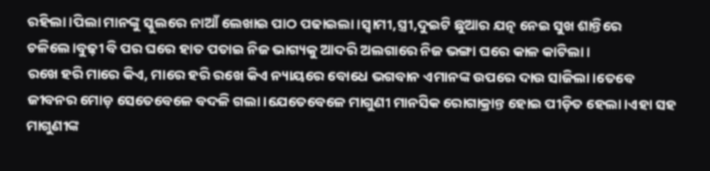ରହିଲା।ପିଲା ମାନଙ୍କୁ ସ୍କୁଲରେ ନାଆଁ ଲେଖାଇ ପାଠ ପଢାଇଲା।ସ୍ବାମୀ,ସ୍ତ୍ରୀ,ଦୁଇଟି ଛୁଆର ଯତ୍ନ ନେଇ ସୁଖ ଶାନ୍ତିରେ ଚଳିଲେ।ବୁଢ଼ୀ ବି ପର ଘରେ ହାତ ପତାଇ ନିଜ ଭାଗ୍ୟକୁ ଆଦରି ଅଲଗାରେ ନିଜ ଭଙ୍ଗା ଘରେ କାଳ କାଟିଲା।
ରଖେ ହରି ମାରେ କିଏ, ମାରେ ହରି ରଖେ କିଏ ନ୍ୟାୟରେ ବୋଧେ ଭଗବାନ ଏମାନଙ୍କ ଉପରେ ଦାଉ ସାଜିଲା।ତେବେ ଜୀବନର ମୋଡ଼ ସେତେବେଳେ ବଦଳି ଗଲା।ଯେତେବେଳେ ମାଗୁଣୀ ମାନସିକ ରୋଗାକ୍ରାନ୍ତ ହୋଇ ପୀଡ଼ିତ ହେଲା।ଏହା ସହ ମାଗୁଣୀଙ୍କ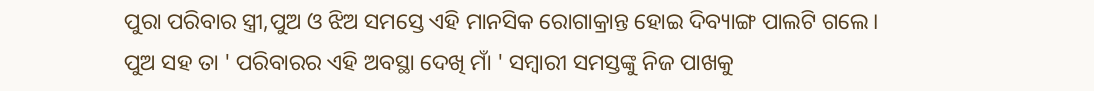ପୁରା ପରିବାର ସ୍ତ୍ରୀ,ପୁଅ ଓ ଝିଅ ସମସ୍ତେ ଏହି ମାନସିକ ରୋଗାକ୍ରାନ୍ତ ହୋଇ ଦିବ୍ୟାଙ୍ଗ ପାଲଟି ଗଲେ।
ପୁଅ ସହ ତା ' ପରିବାରର ଏହି ଅବସ୍ଥା ଦେଖି ମାଁ ' ସମ୍ଵାରୀ ସମସ୍ତଙ୍କୁ ନିଜ ପାଖକୁ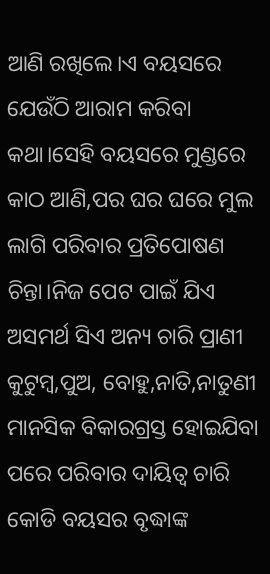ଆଣି ରଖିଲେ।ଏ ବୟସରେ ଯେଉଁଠି ଆରାମ କରିବା କଥା।ସେହି ବୟସରେ ମୁଣ୍ଡରେ କାଠ ଆଣି,ପର ଘର ଘରେ ମୁଲ ଲାଗି ପରିବାର ପ୍ରତିପୋଷଣ ଚିନ୍ତା।ନିଜ ପେଟ ପାଇଁ ଯିଏ ଅସମର୍ଥ ସିଏ ଅନ୍ୟ ଚାରି ପ୍ରାଣୀ କୁଟୁମ୍ବ,ପୁଅ, ବୋହୁ,ନାତି,ନାତୁଣୀ ମାନସିକ ବିକାରଗ୍ରସ୍ତ ହୋଇଯିବା ପରେ ପରିବାର ଦାୟିତ୍ଵ ଚାରି କୋଡି ବୟସର ବୃଦ୍ଧାଙ୍କ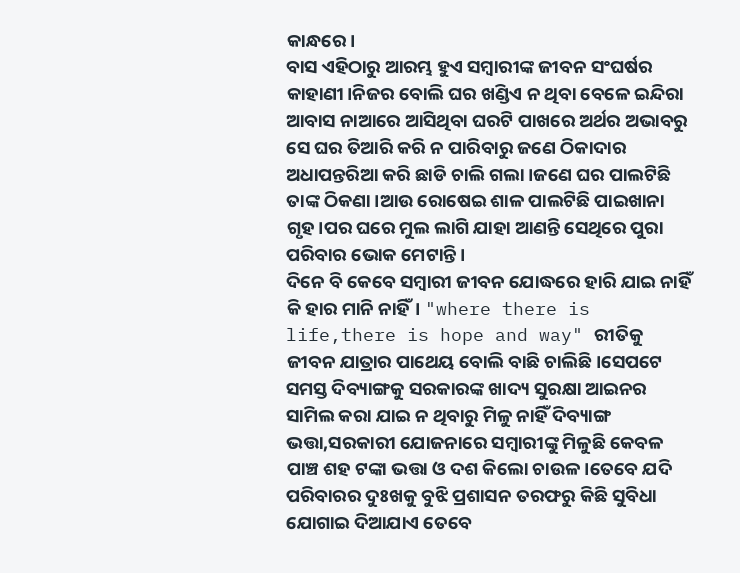କାନ୍ଧରେ।
ବାସ ଏହିଠାରୁ ଆରମ୍ଭ ହୁଏ ସମ୍ବାରୀଙ୍କ ଜୀବନ ସଂଘର୍ଷର କାହାଣୀ।ନିଜର ବୋଲି ଘର ଖଣ୍ଡିଏ ନ ଥିବା ବେଳେ ଇନ୍ଦିରା ଆବାସ ନାଆରେ ଆସିଥିବା ଘରଟି ପାଖରେ ଅର୍ଥର ଅଭାବରୁ ସେ ଘର ତିଆରି କରି ନ ପାରିବାରୁ ଜଣେ ଠିକାଦାର ଅଧାପନ୍ତରିଆ କରି ଛାଡି ଚାଲି ଗଲା।ଜଣେ ଘର ପାଲଟିଛି ତାଙ୍କ ଠିକଣା।ଆଉ ରୋଷେଇ ଶାଳ ପାଲଟିଛି ପାଇଖାନା ଗୃହ।ପର ଘରେ ମୁଲ ଲାଗି ଯାହା ଆଣନ୍ତି ସେଥିରେ ପୁରା ପରିବାର ଭୋକ ମେଟାନ୍ତି ।
ଦିନେ ବି କେବେ ସମ୍ବାରୀ ଜୀବନ ଯୋଦ୍ଧରେ ହାରି ଯାଇ ନାହିଁ କି ହାର ମାନି ନାହିଁ। "where there is life,there is hope and way" ରୀତିକୁ ଜୀବନ ଯାତ୍ରାର ପାଥେୟ ବୋଲି ବାଛି ଚାଲିଛି।ସେପଟେ ସମସ୍ତ ଦିବ୍ୟାଙ୍ଗକୁ ସରକାରଙ୍କ ଖାଦ୍ୟ ସୁରକ୍ଷା ଆଇନର ସାମିଲ କରା ଯାଇ ନ ଥିବାରୁ ମିଳୁ ନାହିଁ ଦିବ୍ୟାଙ୍ଗ ଭତ୍ତା,ସରକାରୀ ଯୋଜନାରେ ସମ୍ବାରୀଙ୍କୁ ମିଳୁଛି କେବଳ ପାଞ୍ଚ ଶହ ଟଙ୍କା ଭତ୍ତା ଓ ଦଶ କିଲୋ ଚାଉଳ।ତେବେ ଯଦି ପରିବାରର ଦୁଃଖକୁ ବୁଝି ପ୍ରଶାସନ ତରଫରୁ କିଛି ସୁବିଧା ଯୋଗାଇ ଦିଆଯାଏ ତେବେ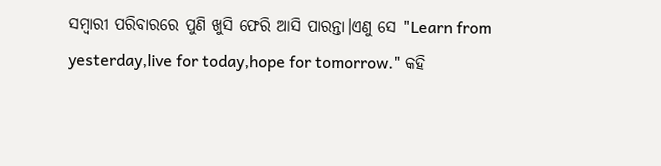ସମ୍ବାରୀ ପରିବାରରେ ପୁଣି ଖୁସି ଫେରି ଆସି ପାରନ୍ତା।ଏଣୁ ସେ "Learn from yesterday,live for today,hope for tomorrow." କହି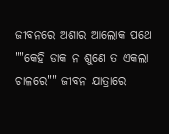ଜୀବନରେ ଅଶାର ଆଲୋକ ପଥେ ""କେହି ଡାକ ନ ଶୁଣେ ତ ଏକଲା ଚାଳରେ"" ଜୀବନ ଯାତ୍ରାରେ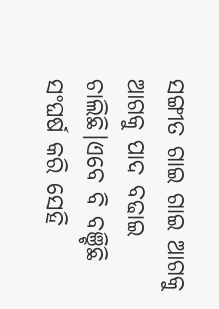ସଙ୍ଗୀତ ଗାଇ ଗାଇ ଆଗକୁ ଆଗକୁ ପାଦ ବଢାଇ ଚାଲିଛି।ଏବେ ବି ବଞ୍ଚିଛି ସଂଘର୍ଷ କରି ସେହି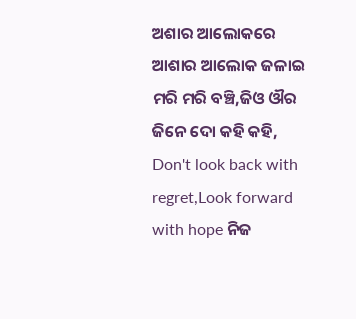ଅଶାର ଆଲୋକରେ ଆଶାର ଆଲୋକ ଜଳାଇ ମରି ମରି ବଞ୍ଚି,ଜିଓ ଔର ଜିନେ ଦୋ କହି କହି, Don't look back with regret,Look forward with hope ନିଜ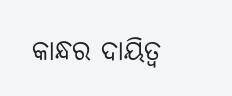କାନ୍ଧର ଦାୟିତ୍ଵ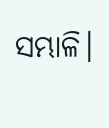ସମ୍ଭାଳି।